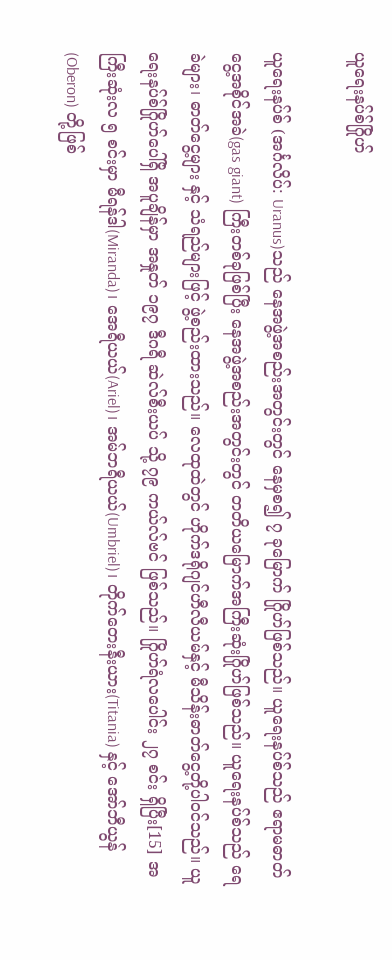ယူရေးနပ်စ်ဂြိုဟ်

ယူရေးနပ်စ် (အင်္ဂလိပ်: Uranus)သည် နေအဖွဲ့အစည်းအတွင်းတွင် နေမှစ၍ ၇ ခုမြောက် ဂြိုဟ်ဖြစ်သည်။ ယူရေးနပ်စ်သည် ဧရာမဓာတ်ငွေ့အစိုင်အခဲ(gas giant) ကြီးတစ်ခုဖြစ်ပြီး နေအဖွဲ့အစည်းအတွင်းတွင် တတိယမြောက်အကြီးဆုံးဂြိုဟ်ဖြစ်သည်။ ယူရေးနပ်စ်သည် ရေခဲများ၊ ဓာတ်ငွေ့များ နှင့် သံရည်များဖြင့် ဖွဲ့စည်းထားသည်။ လေထုထဲတွင် ဟိုက်ဒရိုဂျင်ဟီလီယမ်နှင့် မီသိန်းဓာတ်ငွေ့တို့ပါဝင်သည်။ ယူရေးနပ်စ်ဂြိုဟ်ပေါ်ရှိ အပူချိန်မှာ အနှုတ် ၁၉၇ ဒီဂရီ ဆဲလ်စီးယပ် သို့ ၇၉ ကယ်လ်ဗင် ဖြစ်သည်။ ဂြိုဟ်ရံလပေါင်း ၂၇ စင်း ရှိပြီး[15] အကြီးဆုံးလ ၅ စင်းမှာ မီရန်ဒါ(Miranda)၊ အေရီယယ်(Ariel)၊ အမ်ဘရီယယ်(Umbriel)၊ တိုက်တေးနီးယား(Titania) နှင့် အော်ဘီယွန် (Oberon) တို့ဖြစ်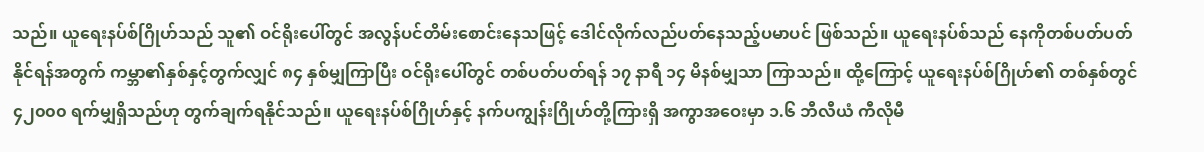သည်။ ယူရေးနပ်စ်ဂြိုဟ်သည် သူ၏ ဝင်ရိုးပေါ်တွင် အလွန်ပင်တိမ်းစောင်းနေသဖြင့် ဒေါင်လိုက်လည်ပတ်နေသည့်ပမာပင် ဖြစ်သည်။ ယူရေးနပ်စ်သည် နေကိုတစ်ပတ်ပတ်နိုင်ရန်အတွက် ကမ္ဘာ၏နှစ်နှင့်တွက်လျှင် ၈၄ နှစ်မျှကြာပြီး ဝင်ရိုးပေါ်တွင် တစ်ပတ်ပတ်ရန် ၁၇ နာရီ ၁၄ မိနစ်မျှသာ ကြာသည်။ ထို့ကြောင့် ယူရေးနပ်စ်ဂြိုဟ်၏ တစ်နှစ်တွင် ၄၂၀၀၀ ရက်မျှရှိသည်ဟု တွက်ချက်ရနိုင်သည်။ ယူရေးနပ်စ်ဂြိုဟ်နှင့် နက်ပကျွန်းဂြိုဟ်တို့ကြားရှိ အကွာအဝေးမှာ ၁.၆ ဘီလီယံ ကီလိုမီ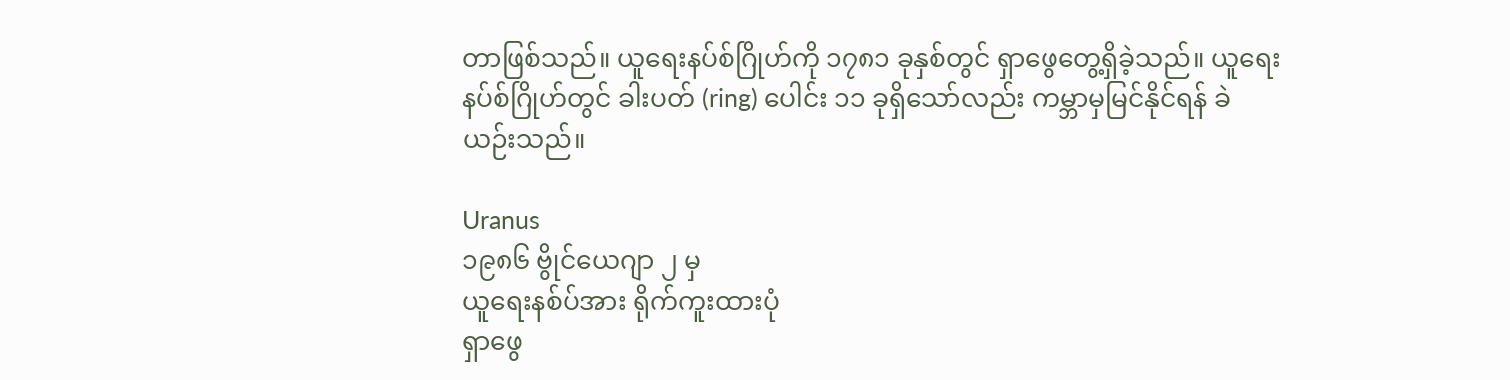တာဖြစ်သည်။ ယူရေးနပ်စ်ဂြိုဟ်ကို ၁၇၈၁ ခုနှစ်တွင် ရှာဖွေတွေ့ရှိခဲ့သည်။ ယူရေးနပ်စ်ဂြိုဟ်တွင် ခါးပတ် (ring) ပေါင်း ၁၁ ခုရှိသော်လည်း ကမ္ဘာမှမြင်နိုင်ရန် ခဲယဉ်းသည်။

Uranus
၁၉၈၆ ဗွိုင်ယေဂျာ ၂ မှ
ယူရေးနစ်ပ်အား ရိုက်ကူးထားပုံ
ရှာဖွေ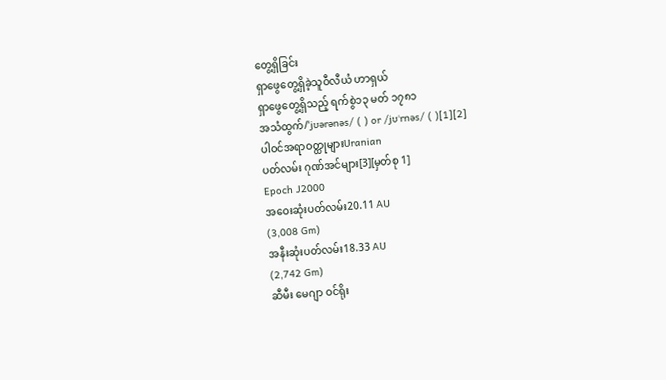တွေ့ရှိခြင်း
ရှာဖွေတွေ့ရှိခဲ့သူဝီလီယံ ဟာရှယ်
ရှာဖွေတွေ့ရှိသည့် ရက်စွဲ၁၃ မတ် ၁၇၈၁
အသံထွက်/ˈjʊərənəs/ ( ) or /jʊˈrnəs/ ( )[1][2]
ပါဝင်အရာဝတ္ထုများUranian
ပတ်လမ်း ဂုဏ်အင်များ[3][မှတ်စု 1]
Epoch J2000
အဝေးဆုံးပတ်လမ်း20.11 AU
(3,008 Gm)
အနီးဆုံးပတ်လမ်း18.33 AU
(2,742 Gm)
ဆီမီး မေဂျာ ဝင်ရိုး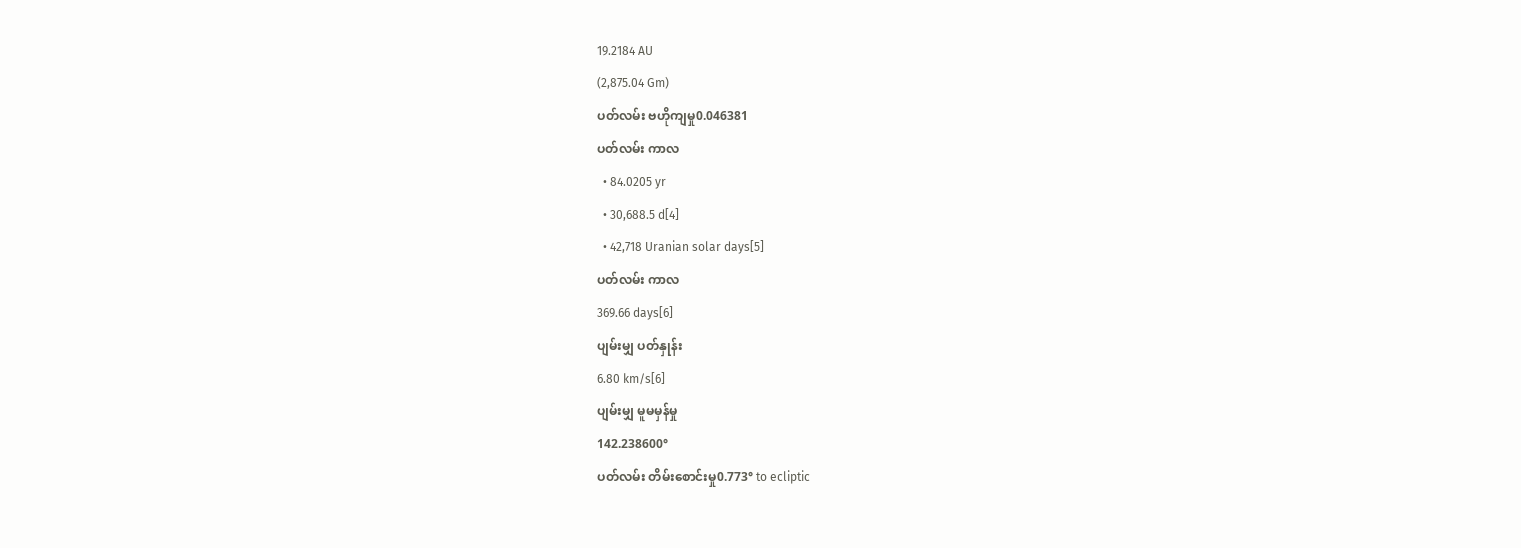19.2184 AU
(2,875.04 Gm)
ပတ်လမ်း ဗဟိုကျမှု0.046381
ပတ်လမ်း ကာလ
  • 84.0205 yr
  • 30,688.5 d[4]
  • 42,718 Uranian solar days[5]
ပတ်လမ်း ကာလ
369.66 days[6]
ပျမ်းမျှ ပတ်နှုန်း
6.80 km/s[6]
ပျမ်းမျှ မူမမှန်မှု
142.238600°
ပတ်လမ်း တိမ်းစောင်းမှု0.773° to ecliptic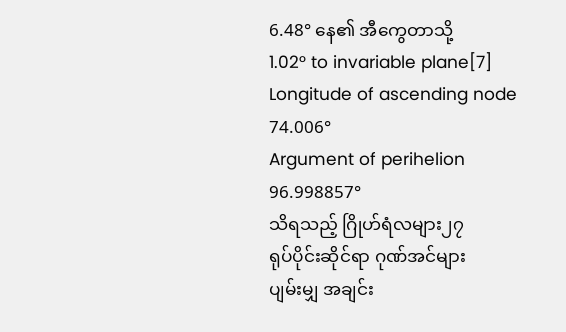6.48° နေ၏ အီကွေတာသို့
1.02° to invariable plane[7]
Longitude of ascending node
74.006°
Argument of perihelion
96.998857°
သိရသည့် ဂြိုဟ်ရံလများ၂၇
ရုပ်ပိုင်းဆိုင်ရာ ဂုဏ်အင်များ
ပျမ်းမျှ အချင်း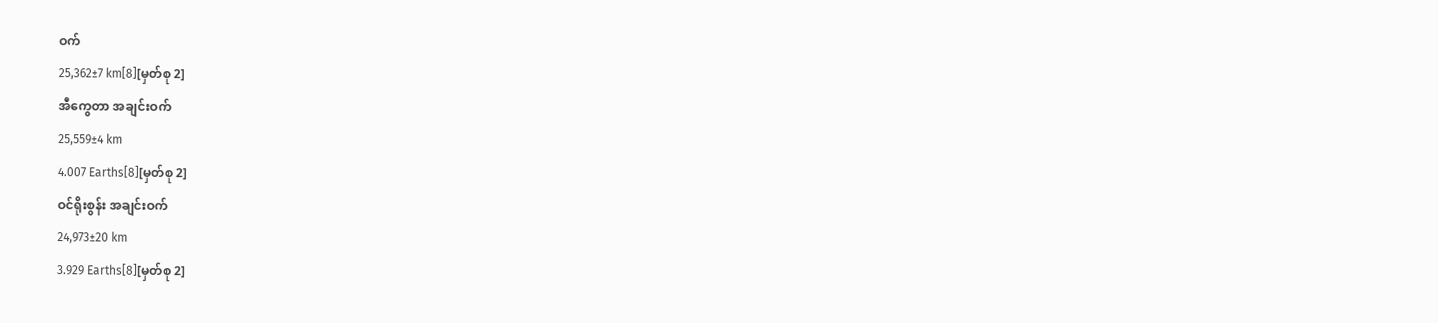ဝက်
25,362±7 km[8][မှတ်စု 2]
အီကွေတာ အချင်းဝက်
25,559±4 km
4.007 Earths[8][မှတ်စု 2]
ဝင်ရိုးစွန်း အချင်းဝက်
24,973±20 km
3.929 Earths[8][မှတ်စု 2]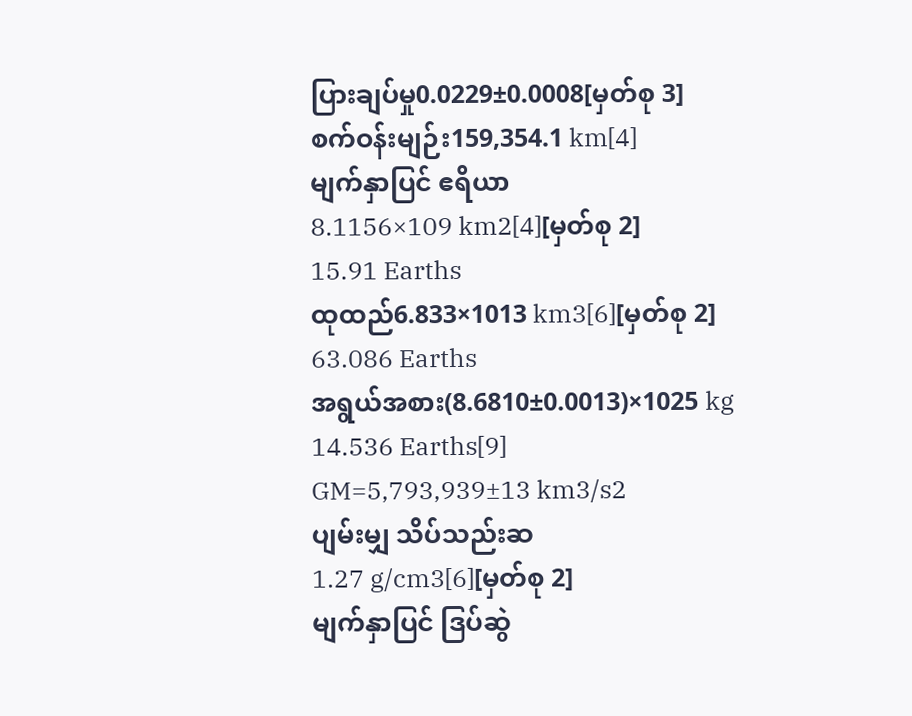ပြားချပ်မှု0.0229±0.0008[မှတ်စု 3]
စက်ဝန်းမျဉ်း159,354.1 km[4]
မျက်နှာပြင် ဧရိယာ
8.1156×109 km2[4][မှတ်စု 2]
15.91 Earths
ထုထည်6.833×1013 km3[6][မှတ်စု 2]
63.086 Earths
အရွယ်အစား(8.6810±0.0013)×1025 kg
14.536 Earths[9]
GM=5,793,939±13 km3/s2
ပျမ်းမျှ သိပ်သည်းဆ
1.27 g/cm3[6][မှတ်စု 2]
မျက်နှာပြင် ဒြပ်ဆွဲ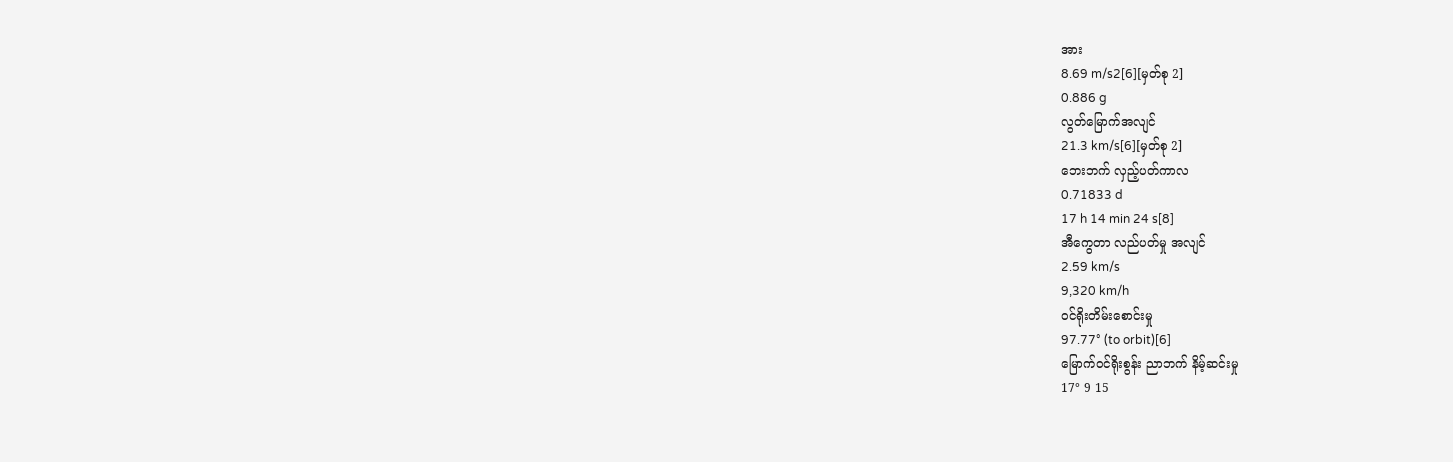အား
8.69 m/s2[6][မှတ်စု 2]
0.886 g
လွတ်မြောက်အလျင်
21.3 km/s[6][မှတ်စု 2]
ဘေးဘက် လှည့်ပတ်ကာလ
0.71833 d
17 h 14 min 24 s[8]
အီကွေတာ လည်ပတ်မှု အလျင်
2.59 km/s
9,320 km/h
ဝင်ရိုးတိမ်းစောင်းမှု
97.77° (to orbit)[6]
မြောက်ဝင်ရိုးစွန်း ညာဘက် နိမ့်ဆင်းမှု
17° 9 15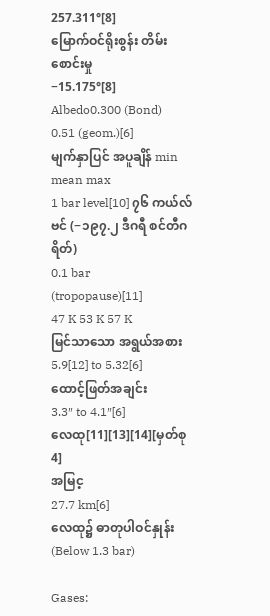257.311°[8]
မြောက်ဝင်ရိုးစွန်း တိမ်းစောင်းမှု
−15.175°[8]
Albedo0.300 (Bond)
0.51 (geom.)[6]
မျက်နှာပြင် အပူချိန် min mean max
1 bar level[10] ၇၆ ကယ်လ်ဗင် (−၁၉၇.၂ ဒီဂရီ စင်တီဂရိတ်)
0.1 bar
(tropopause)[11]
47 K 53 K 57 K
မြင်သာသော အရွယ်အစား
5.9[12] to 5.32[6]
ထောင့်ဖြတ်အချင်း
3.3″ to 4.1″[6]
လေထု[11][13][14][မှတ်စု 4]
အမြင့
27.7 km[6]
လေထု၌ ဓာတုပါဝင်နှုန်း(Below 1.3 bar)

Gases: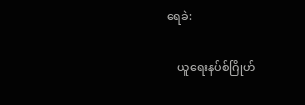ရေခဲ:

    ယူရေးနပ်စ်ဂြိုဟ်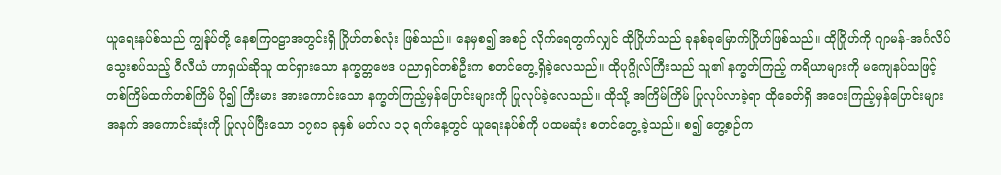ယူရေးနပ်စ်သည် ကျွန်ုပ်တို့ နေစကြဝဠာအတွင်းရှိ ဂြိုဟ်တစ်လုံး ဖြစ်သည်။ နေမှစ၍ အစဉ် လိုက်ရေတွက်လျှင် ထိုဂြိုဟ်သည် ခုနစ်ခုမြောက်ဂြိုဟ်ဖြစ်သည်။ ထိုဂြိုဟ်ကို ဂျာမန်-အင်္ဂလိပ် သွေးစပ်သည့် ဝီလီယံ ဟာရှယ်ဆိုသူ ထင်ရှားသော နက္ခတ္တဗေဒ ပညာရှင်တစ်ဦးက စတင်တွေ့ရှိခဲ့လေသည်။ ထိုပုဂ္ဂိုလ်ကြီးသည် သူ၏ နက္ခတ်ကြည့် ကရိယာများကို မကျေနပ်သဖြင့် တစ်ကြိမ်ထက်တစ်ကြိမ် ပို၍ ကြီးမား အားကောင်းသော နက္ခတ်ကြည့်မှန်ပြောင်းများကို ပြုလုပ်ခဲ့လေသည်။ ထိုသို့ အကြိမ်ကြိမ် ပြုလုပ်လာခဲ့ရာ ထိုခေတ်ရှိ အဝေးကြည့်မှန်ပြောင်းများအနက် အကောင်းဆုံးကို ပြုလုပ်ပြီးသော ၁၇၈၁ ခုနှစ် မတ်လ ၁၃ ရက်နေ့တွင် ယူရေးနပ်စ်ကို ပထမဆုံး စတင်တွေ့ ခဲ့သည်။ စ၍ တွေ့စဉ်က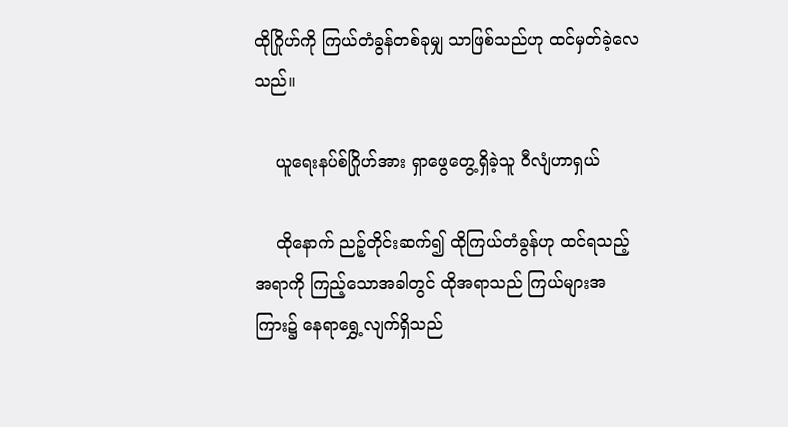ထိုဂြိုဟ်ကို ကြယ်တံခွန်တစ်ခုမျှ သာဖြစ်သည်ဟု ထင်မှတ်ခဲ့လေသည်။

    ယူရေးနပ်စ်ဂြိုဟ်အား ရှာဖွေတွေ့ရှိခဲ့သူ ဝီလျံဟာရှယ်

    ထိုနောက် ညဉ့်တိုင်းဆက်၍ ထိုကြယ်တံခွန်ဟု ထင်ရသည့် အရာကို ကြည့်သောအခါတွင် ထိုအရာသည် ကြယ်များအကြား၌ နေရာရွှေ့လျက်ရှိသည်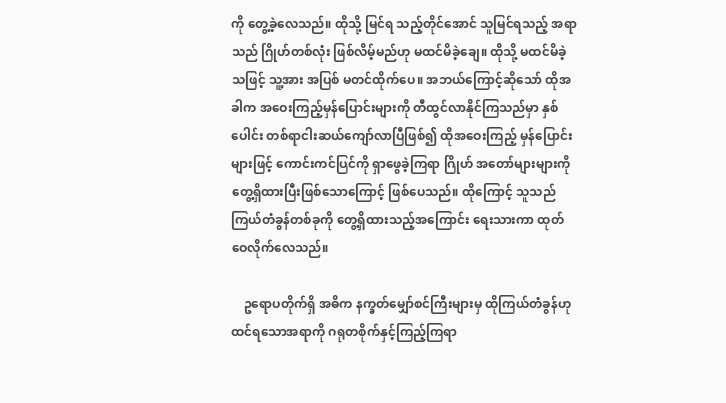ကို တွေ့ခဲ့လေသည်။ ထိုသို့ မြင်ရ သည့်တိုင်အောင် သူမြင်ရသည့် အရာသည် ဂြိုဟ်တစ်လုံး ဖြစ်လိမ့်မည်ဟု မထင်မိခဲ့ချေ။ ထိုသို့ မထင်မိခဲ့သဖြင့် သူ့အား အပြစ် မတင်ထိုက်ပေ။ အဘယ်ကြောင့်ဆိုသော် ထိုအခါက အဝေးကြည့်မှန်ပြောင်းများကို တီထွင်လာနိုင်ကြသည်မှာ နှစ်ပေါင်း တစ်ရာငါးဆယ်ကျော်လာပြီဖြစ်၍ ထိုအဝေးကြည့် မှန်ပြောင်းများဖြင့် ကောင်းကင်ပြင်ကို ရှာဖွေခဲ့ကြရာ ဂြိုဟ် အတော်များများကို တွေ့ရှိထားပြီးဖြစ်သောကြောင့် ဖြစ်ပေသည်။ ထိုကြောင့် သူသည် ကြယ်တံခွန်တစ်ခုကို တွေ့ရှိထားသည့်အကြောင်း ရေးသားကာ ထုတ်ဝေလိုက်လေသည်။

    ဥရောပတိုက်ရှိ အဓိက နက္ခတ်မျှော်စင်ကြီးများမှ ထိုကြယ်တံခွန်ဟု ထင်ရသောအရာကို ဂရုတစိုက်နှင့်ကြည့်ကြရာ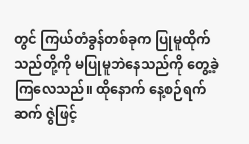တွင် ကြယ်တံခွန်တစ်ခုက ပြုမူထိုက်သည်တို့ကို မပြုမူဘဲနေသည်ကို တွေ့ခဲ့ကြလေသည်။ ထိုနောက် နေ့စဉ်ရက်ဆက် ဇွဲဖြင့်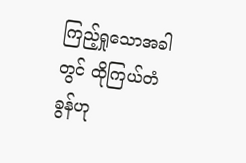ကြည့်ရှုသောအခါတွင် ထိုကြယ်တံခွန်ဟု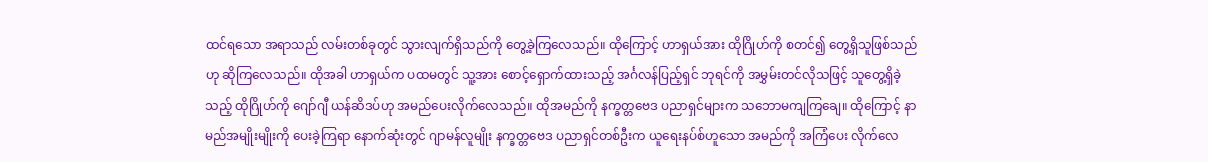ထင်ရသော အရာသည် လမ်းတစ်ခုတွင် သွားလျက်ရှိသည်ကို တွေ့ခဲ့ကြလေသည်။ ထိုကြောင့် ဟာရှယ်အား ထိုဂြိုဟ်ကို စတင်၍ တွေ့ရှိသူဖြစ်သည်ဟု ဆိုကြလေသည်။ ထိုအခါ ဟာရှယ်က ပထမတွင် သူ့အား စောင့်ရှောက်ထားသည့် အင်္ဂလန်ပြည့်ရှင် ဘုရင်ကို အမွှမ်းတင်လိုသဖြင့် သူတွေ့ရှိခဲ့သည့် ထိုဂြိုဟ်ကို ဂျော်ဂျီ ယန်ဆိဒပ်ဟု အမည်ပေးလိုက်လေသည်။ ထိုအမည်ကို နက္ခတ္တဗေဒ ပညာရှင်များက သဘောမကျကြချေ။ ထိုကြောင့် နာမည်အမျိုးမျိုးကို ပေးခဲ့ကြရာ နောက်ဆုံးတွင် ဂျာမန်လူမျိုး နက္ခတ္တဗေဒ ပညာရှင်တစ်ဦးက ယူရေးနပ်စ်ဟူသော အမည်ကို အကြံပေး လိုက်လေ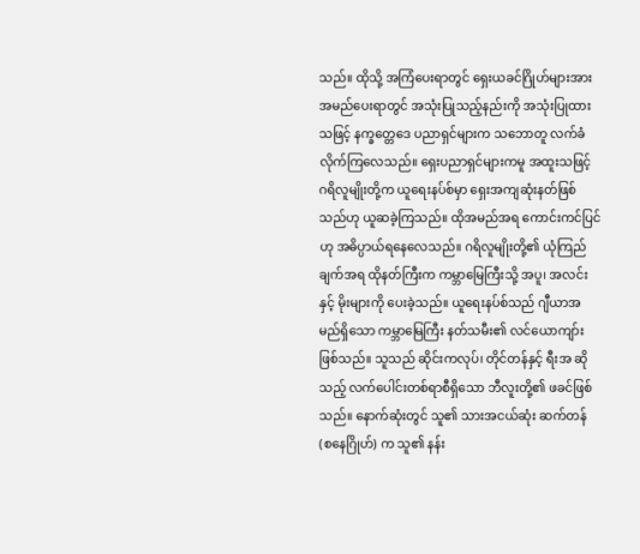သည်။ ထိုသို့ အကြံပေးရာတွင် ရှေးယခင်ဂြိုဟ်များအား အမည်ပေးရာတွင် အသုံးပြုသည့်နည်းကို အသုံးပြုထားသဖြင့် နက္ခတ္တေဒေ ပညာရှင်များက သဘောတူ လက်ခံလိုက်ကြလေသည်။ ရှေးပညာရှင်များကမူ အထူးသဖြင့် ဂရိလူမျိုးတို့က ယူရေးနပ်စ်မှာ ရှေးအကျဆုံးနတ်ဖြစ်သည်ဟု ယူဆခဲ့ကြသည်။ ထိုအမည်အရ ကောင်းကင်ပြင်ဟု အဓိပ္ပာယ်ရနေလေသည်။ ဂရိလူမျိုးတို့၏ ယုံကြည်ချက်အရ ထိုနတ်ကြီးက ကမ္ဘာမြေကြီးသို့ အပူ၊ အလင်းနှင့် မိုးများကို ပေးခဲ့သည်။ ယူရေးနပ်စ်သည် ဂျီယာအမည်ရှိသော ကမ္ဘာမြေကြီး နတ်သမီး၏ လင်ယောကျာ်း ဖြစ်သည်။ သူသည် ဆိုင်းကလုပ်၊ တိုင်တန်နှင့် ရီးအ ဆိုသည့် လက်ပေါင်းတစ်ရာစီရှိသော ဘီလူးတို့၏ ဖခင်ဖြစ်သည်။ နောက်ဆုံးတွင် သူ၏ သားအငယ်ဆုံး ဆက်တန် (စနေဂြိုဟ်) က သူ၏ နန်း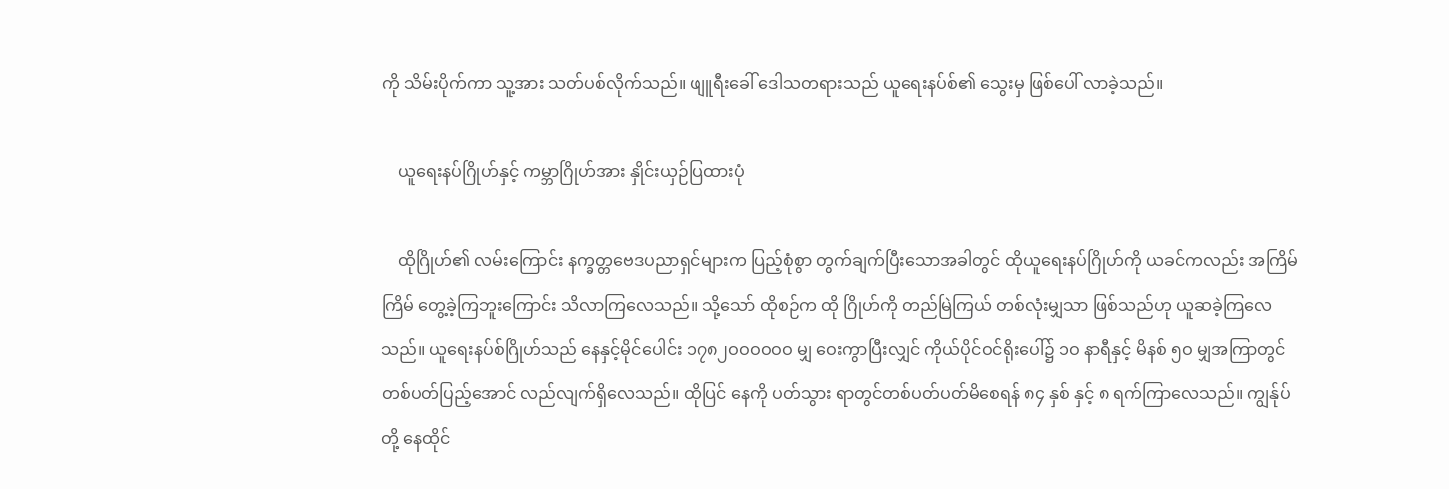ကို သိမ်းပိုက်ကာ သူ့အား သတ်ပစ်လိုက်သည်။ ဖျူရီးခေါ် ဒေါသတရားသည် ယူရေးနပ်စ်၏ သွေးမှ ဖြစ်ပေါ် လာခဲ့သည်။

    ယူရေးနပ်ဂြိုဟ်နှင့် ကမ္ဘာဂြိုဟ်အား နှိုင်းယှဉ်ပြထားပုံ

    ထိုဂြိုဟ်၏ လမ်းကြောင်း နက္ခတ္တဗေဒပညာရှင်များက ပြည့်စုံစွာ တွက်ချက်ပြီးသောအခါတွင် ထိုယူရေးနပ်ဂြိုဟ်ကို ယခင်ကလည်း အကြိမ်ကြိမ် တွေ့ခဲ့ကြဘူးကြောင်း သိလာကြလေသည်။ သို့သော် ထိုစဉ်က ထို ဂြိုဟ်ကို တည်မြဲကြယ် တစ်လုံးမျှသာ ဖြစ်သည်ဟု ယူဆခဲ့ကြလေသည်။ ယူရေးနပ်စ်ဂြိုဟ်သည် နေနှင့်မိုင်ပေါင်း ၁၇၈၂ဝဝဝဝဝဝ မျှ ဝေးကွာပြီးလျှင် ကိုယ်ပိုင်ဝင်ရိုးပေါ်၌ ၁ဝ နာရီနှင့် မိနစ် ၅ဝ မျှအကြာတွင် တစ်ပတ်ပြည့်အောင် လည်လျက်ရှိလေသည်။ ထိုပြင် နေကို ပတ်သွား ရာတွင်တစ်ပတ်ပတ်မိစေရန် ၈၄ နှစ် နှင့် ၈ ရက်ကြာလေသည်။ ကျွန်ုပ်တို့ နေထိုင်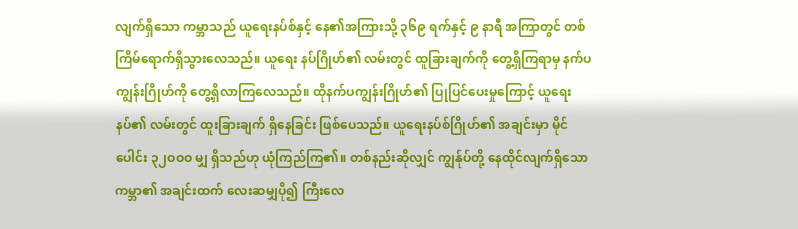လျက်ရှိသော ကမ္ဘာသည် ယူရေးနပ်စ်နှင့် နေ၏အကြားသို့ ၃၆၉ ရက်နှင့် ၉ နာရီ အကြာတွင် တစ်ကြိမ်ရောက်ရှိသွားလေသည်။ ယူရေး နပ်ဂြိုဟ်၏ လမ်းတွင် ထူခြားချက်ကို တွေ့ရှိကြရာမှ နက်ပကျွန်းဂြိုဟ်ကို တွေ့ရှိလာကြလေသည်။ ထိုနက်ပကျွန်းဂြိုဟ်၏ ပြုပြင်ပေးမှုကြောင့် ယူရေးနပ်၏ လမ်းတွင် ထူးခြားချက် ရှိနေခြင်း ဖြစ်ပေသည်။ ယူရေးနပ်စ်ဂြိုဟ်၏ အချင်းမှာ မိုင်ပေါင်း ၃၂ဝဝဝ မျှ ရှိသည်ဟု ယုံကြည်ကြ၏။ တစ်နည်းဆိုလျှင် ကျွန်ုပ်တို့ နေထိုင်လျက်ရှိသော ကမ္ဘာ၏ အချင်းထက် လေးဆမျှပို၍ ကြီးလေ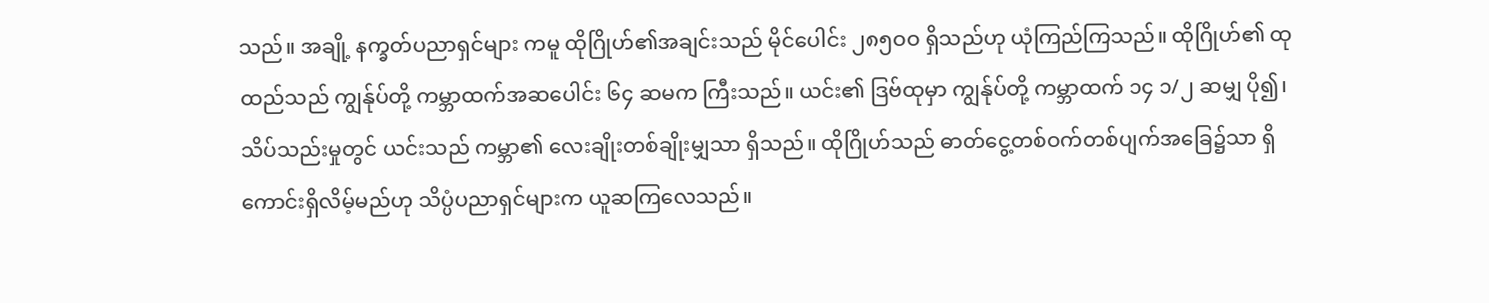သည်။ အချို့ နက္ခတ်ပညာရှင်များ ကမူ ထိုဂြိုဟ်၏အချင်းသည် မိုင်ပေါင်း ၂၈၅ဝဝ ရှိသည်ဟု ယုံကြည်ကြသည်။ ထိုဂြိုဟ်၏ ထုထည်သည် ကျွန်ုပ်တို့ ကမ္ဘာထက်အဆပေါင်း ၆၄ ဆမက ကြီးသည်။ ယင်း၏ ဒြဗ်ထုမှာ ကျွန်ုပ်တို့ ကမ္ဘာထက် ၁၄ ၁/၂ ဆမျှ ပို၍၊ သိပ်သည်းမှုတွင် ယင်းသည် ကမ္ဘာ၏ လေးချိုးတစ်ချိုးမျှသာ ရှိသည်။ ထိုဂြိုဟ်သည် ဓာတ်ငွေ့တစ်ဝက်တစ်ပျက်အခြေ၌သာ ရှိကောင်းရှိလိမ့်မည်ဟု သိပ္ပံပညာရှင်များက ယူဆကြလေသည်။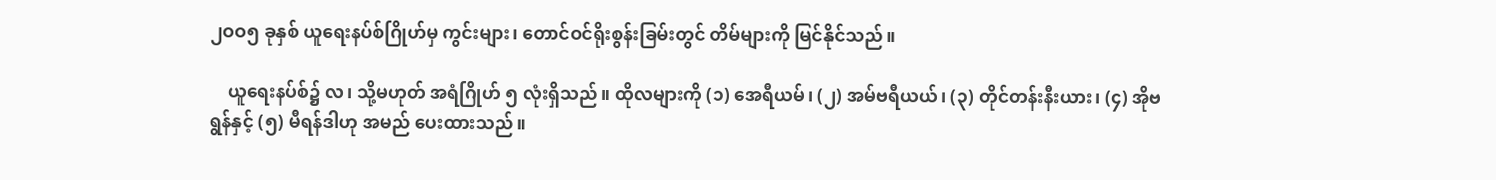၂ဝဝ၅ ခုနှစ် ယူရေးနပ်စ်ဂြိုဟ်မှ ကွင်းများ၊ တောင်ဝင်ရိုးစွန်းခြမ်းတွင် တိမ်များကို မြင်နိုင်သည်။

    ယူရေးနပ်စ်၌ လ၊ သို့မဟုတ် အရံဂြိုဟ် ၅ လုံးရှိသည်။ ထိုလများကို (၁) အေရီယမ်၊ (၂) အမ်ဗရီယယ်၊ (၃) တိုင်တန်းနီးယား၊ (၄) အိုဗရွန်နှင့် (၅) မီရန်ဒါဟု အမည် ပေးထားသည်။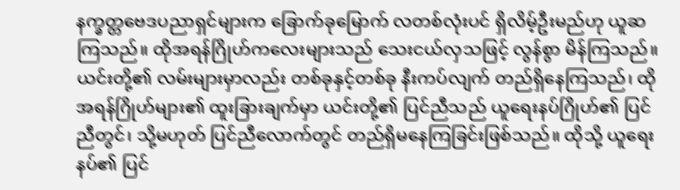နက္ခတ္တဗေဒပညာရှင်များက ခြောက်ခုမြောက် လတစ်လုံးပင် ရှိလိမ့်ဦးမည်ဟု ယူဆကြသည်။ ထိုအရန်ဂြိုဟ်ကလေးများသည် သေးငယ်လှသဖြင့် လွန်စွာ မိန်ကြသည်။ ယင်းတို့၏ လမ်းများမှာလည်း တစ်ခုနှင့်တစ်ခု နီးကပ်လျက် တည်ရှိနေကြသည်၊ ထိုအရန်ဂြိုဟ်များ၏ ထူးခြားချက်မှာ ယင်းတို့၏ ပြင်ညီသည် ယူရေးနပ်ဂြိုဟ်၏ ပြင်ညီတွင်၊ သို့မဟုတ် ပြင်ညီလောက်တွင် တည်ရှိမနေကြခြင်းဖြစ်သည်။ ထိုသို့ ယူရေးနပ်၏ ပြင်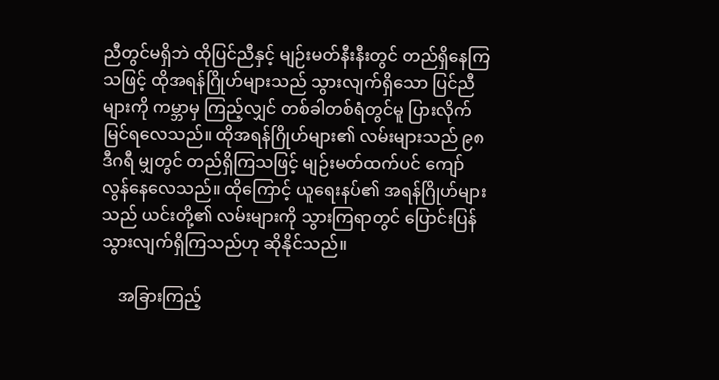ညီတွင်မရှိဘဲ ထိုပြင်ညီနှင့် မျဉ်းမတ်နီးနီးတွင် တည်ရှိနေကြသဖြင့် ထိုအရန်ဂြိုဟ်များသည် သွားလျက်ရှိသော ပြင်ညီများကို ကမ္ဘာမှ ကြည့်လျှင် တစ်ခါတစ်ရံတွင်မူ ပြားလိုက် မြင်ရလေသည်။ ထိုအရန်ဂြိုဟ်များ၏ လမ်းများသည် ၉၈ ဒီဂရီ မျှတွင် တည်ရှိကြသဖြင့် မျဉ်းမတ်ထက်ပင် ကျော်လွန်နေလေသည်။ ထိုကြောင့် ယူရေးနပ်၏ အရန်ဂြိုဟ်များသည် ယင်းတို့၏ လမ်းများကို သွားကြရာတွင် ပြောင်းပြန် သွားလျက်ရှိကြသည်ဟု ဆိုနိုင်သည်။

    အခြားကြည့်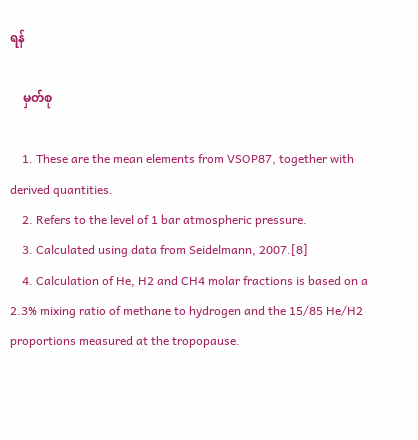ရန်

    မှတ်စု

    1. These are the mean elements from VSOP87, together with derived quantities.
    2. Refers to the level of 1 bar atmospheric pressure.
    3. Calculated using data from Seidelmann, 2007.[8]
    4. Calculation of He, H2 and CH4 molar fractions is based on a 2.3% mixing ratio of methane to hydrogen and the 15/85 He/H2 proportions measured at the tropopause.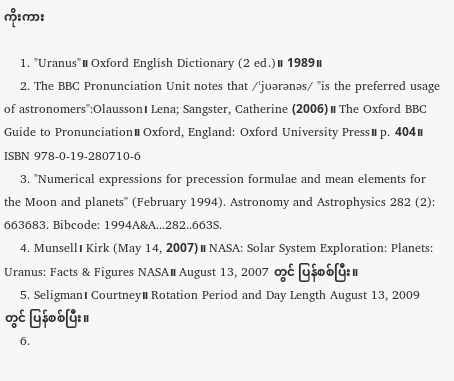ကိုးကား

    1. "Uranus"။ Oxford English Dictionary (2 ed.)။ 1989။
    2. The BBC Pronunciation Unit notes that /ˈjʊərənəs/ "is the preferred usage of astronomers":Olausson၊ Lena; Sangster, Catherine (2006)။ The Oxford BBC Guide to Pronunciation။ Oxford, England: Oxford University Press။ p. 404။ ISBN 978-0-19-280710-6
    3. "Numerical expressions for precession formulae and mean elements for the Moon and planets" (February 1994). Astronomy and Astrophysics 282 (2): 663683. Bibcode: 1994A&A...282..663S.
    4. Munsell၊ Kirk (May 14, 2007)။ NASA: Solar System Exploration: Planets: Uranus: Facts & Figures NASA။ August 13, 2007 တွင် ပြန်စစ်ပြီး။
    5. Seligman၊ Courtney။ Rotation Period and Day Length August 13, 2009 တွင် ပြန်စစ်ပြီး။
    6.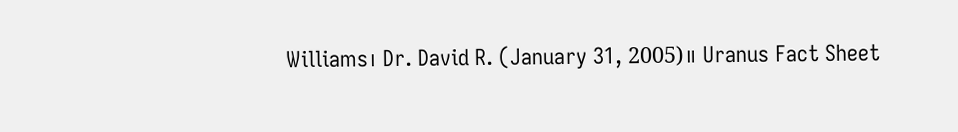Williams၊ Dr. David R. (January 31, 2005)။ Uranus Fact Sheet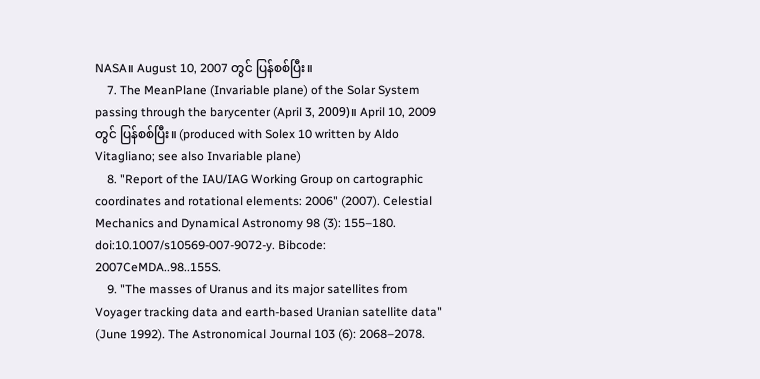NASA။ August 10, 2007 တွင် ပြန်စစ်ပြီး။
    7. The MeanPlane (Invariable plane) of the Solar System passing through the barycenter (April 3, 2009)။ April 10, 2009 တွင် ပြန်စစ်ပြီး။ (produced with Solex 10 written by Aldo Vitagliano; see also Invariable plane)
    8. "Report of the IAU/IAG Working Group on cartographic coordinates and rotational elements: 2006" (2007). Celestial Mechanics and Dynamical Astronomy 98 (3): 155–180. doi:10.1007/s10569-007-9072-y. Bibcode: 2007CeMDA..98..155S.
    9. "The masses of Uranus and its major satellites from Voyager tracking data and earth-based Uranian satellite data" (June 1992). The Astronomical Journal 103 (6): 2068–2078.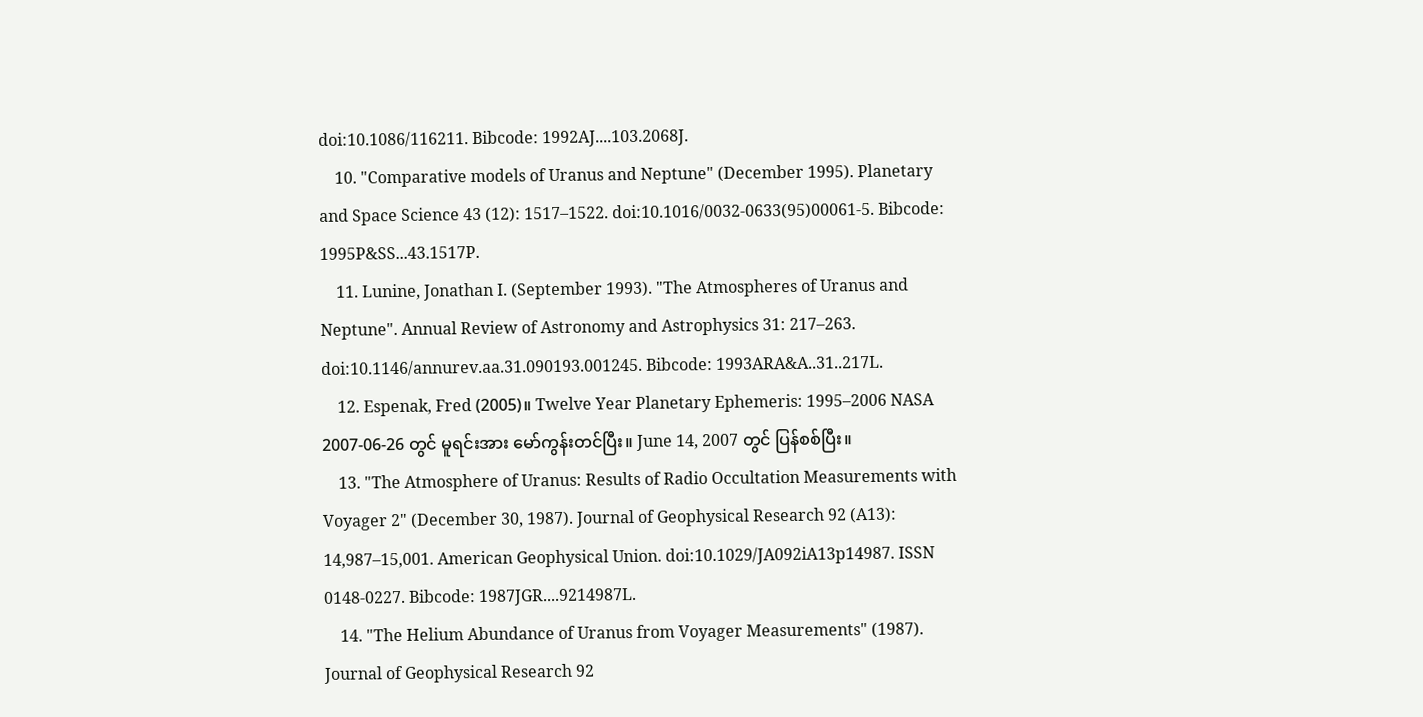doi:10.1086/116211. Bibcode: 1992AJ....103.2068J.
    10. "Comparative models of Uranus and Neptune" (December 1995). Planetary and Space Science 43 (12): 1517–1522. doi:10.1016/0032-0633(95)00061-5. Bibcode: 1995P&SS...43.1517P.
    11. Lunine, Jonathan I. (September 1993). "The Atmospheres of Uranus and Neptune". Annual Review of Astronomy and Astrophysics 31: 217–263. doi:10.1146/annurev.aa.31.090193.001245. Bibcode: 1993ARA&A..31..217L.
    12. Espenak, Fred (2005)။ Twelve Year Planetary Ephemeris: 1995–2006 NASA 2007-06-26 တွင် မူရင်းအား မော်ကွန်းတင်ပြီး။ June 14, 2007 တွင် ပြန်စစ်ပြီး။
    13. "The Atmosphere of Uranus: Results of Radio Occultation Measurements with Voyager 2" (December 30, 1987). Journal of Geophysical Research 92 (A13): 14,987–15,001. American Geophysical Union. doi:10.1029/JA092iA13p14987. ISSN 0148-0227. Bibcode: 1987JGR....9214987L.
    14. "The Helium Abundance of Uranus from Voyager Measurements" (1987). Journal of Geophysical Research 92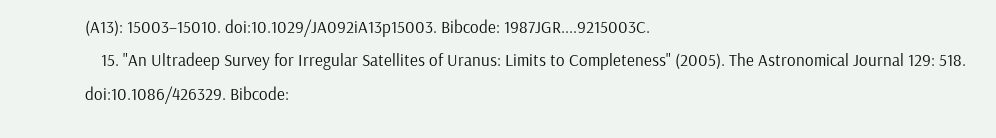(A13): 15003–15010. doi:10.1029/JA092iA13p15003. Bibcode: 1987JGR....9215003C.
    15. "An Ultradeep Survey for Irregular Satellites of Uranus: Limits to Completeness" (2005). The Astronomical Journal 129: 518. doi:10.1086/426329. Bibcode: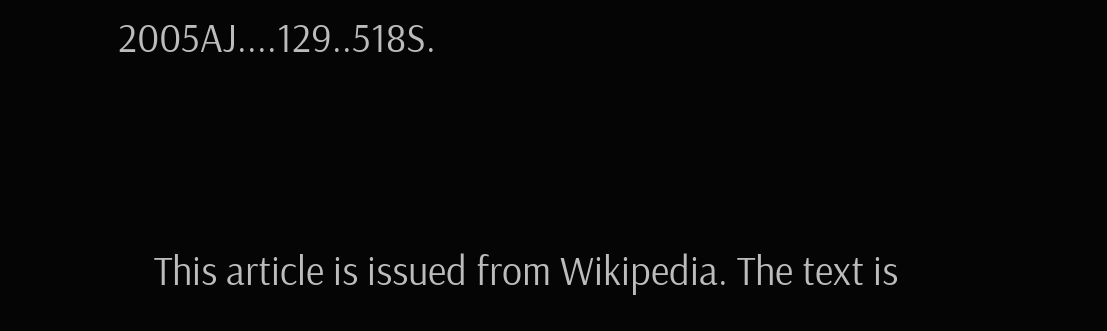2005AJ....129..518S.


    This article is issued from Wikipedia. The text is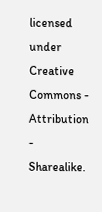licensed under Creative Commons - Attribution - Sharealike.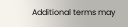Additional terms may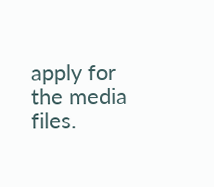apply for the media files.